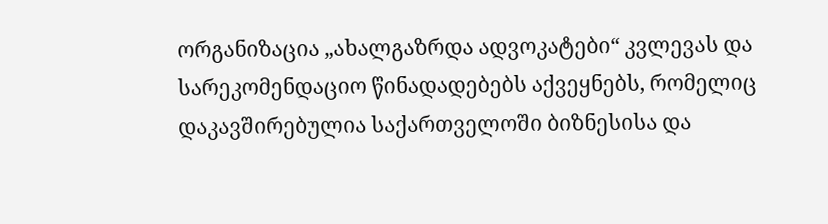ორგანიზაცია „ახალგაზრდა ადვოკატები“ კვლევას და სარეკომენდაციო წინადადებებს აქვეყნებს, რომელიც დაკავშირებულია საქართველოში ბიზნესისა და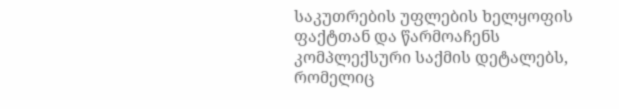საკუთრების უფლების ხელყოფის ფაქტთან და წარმოაჩენს კომპლექსური საქმის დეტალებს, რომელიც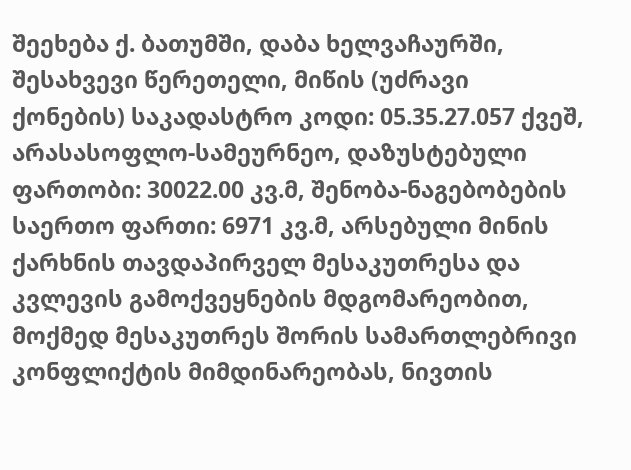შეეხება ქ. ბათუმში, დაბა ხელვაჩაურში, შესახვევი წერეთელი, მიწის (უძრავი ქონების) საკადასტრო კოდი: 05.35.27.057 ქვეშ, არასასოფლო-სამეურნეო, დაზუსტებული ფართობი: 30022.00 კვ.მ, შენობა-ნაგებობების საერთო ფართი: 6971 კვ.მ, არსებული მინის ქარხნის თავდაპირველ მესაკუთრესა და კვლევის გამოქვეყნების მდგომარეობით, მოქმედ მესაკუთრეს შორის სამართლებრივი კონფლიქტის მიმდინარეობას, ნივთის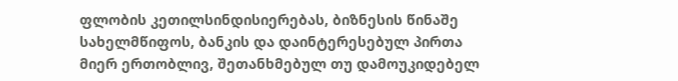ფლობის კეთილსინდისიერებას, ბიზნესის წინაშე სახელმწიფოს, ბანკის და დაინტერესებულ პირთა მიერ ერთობლივ, შეთანხმებულ თუ დამოუკიდებელ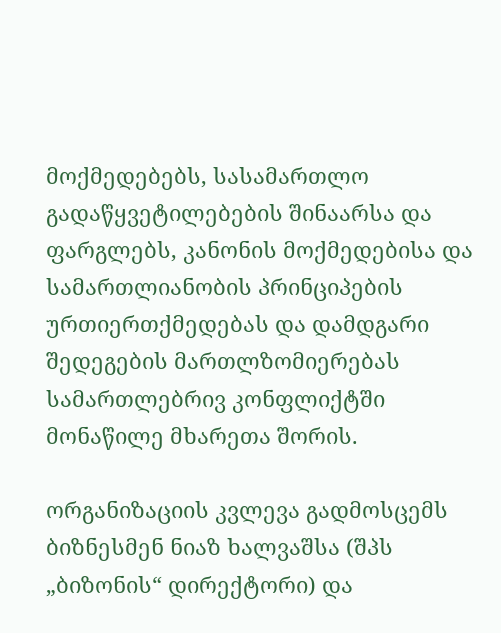მოქმედებებს, სასამართლო გადაწყვეტილებების შინაარსა და ფარგლებს, კანონის მოქმედებისა და სამართლიანობის პრინციპების ურთიერთქმედებას და დამდგარი შედეგების მართლზომიერებას სამართლებრივ კონფლიქტში მონაწილე მხარეთა შორის.

ორგანიზაციის კვლევა გადმოსცემს ბიზნესმენ ნიაზ ხალვაშსა (შპს „ბიზონის“ დირექტორი) და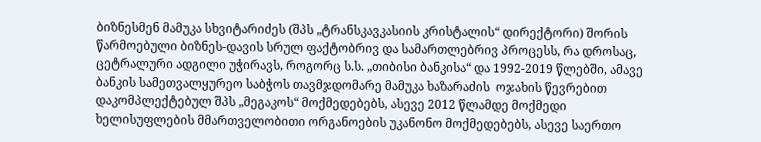ბიზნესმენ მამუკა სხვიტარიძეს (შპს „ტრანსკავკასიის კრისტალის“ დირექტორი) შორის წარმოებული ბიზნეს-დავის სრულ ფაქტობრივ და სამართლებრივ პროცესს, რა დროსაც, ცეტრალური ადგილი უჭირავს, როგორც ს.ს. „თიბისი ბანკისა“ და 1992-2019 წლებში, ამავე ბანკის სამეთვალყურეო საბჭოს თავმჯდომარე მამუკა ხაზარაძის  ოჯახის წევრებით დაკომპლექტებულ შპს „მეგაკოს“ მოქმედებებს, ასევე 2012 წლამდე მოქმედი ხელისუფლების მმართველობითი ორგანოების უკანონო მოქმედებებს, ასევე საერთო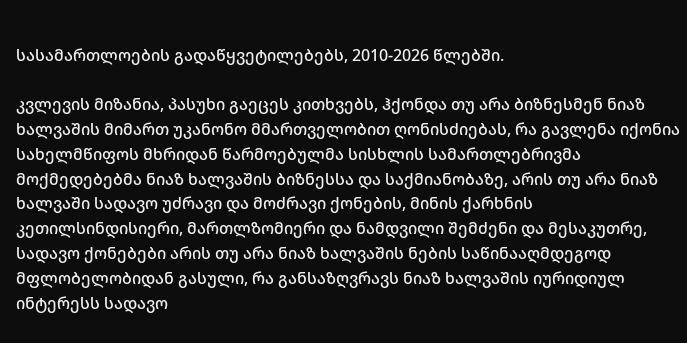სასამართლოების გადაწყვეტილებებს, 2010-2026 წლებში.

კვლევის მიზანია, პასუხი გაეცეს კითხვებს, ჰქონდა თუ არა ბიზნესმენ ნიაზ ხალვაშის მიმართ უკანონო მმართველობით ღონისძიებას, რა გავლენა იქონია სახელმწიფოს მხრიდან წარმოებულმა სისხლის სამართლებრივმა მოქმედებებმა ნიაზ ხალვაშის ბიზნესსა და საქმიანობაზე, არის თუ არა ნიაზ ხალვაში სადავო უძრავი და მოძრავი ქონების, მინის ქარხნის კეთილსინდისიერი, მართლზომიერი და ნამდვილი შემძენი და მესაკუთრე, სადავო ქონებები არის თუ არა ნიაზ ხალვაშის ნების საწინააღმდეგოდ მფლობელობიდან გასული, რა განსაზღვრავს ნიაზ ხალვაშის იურიდიულ ინტერესს სადავო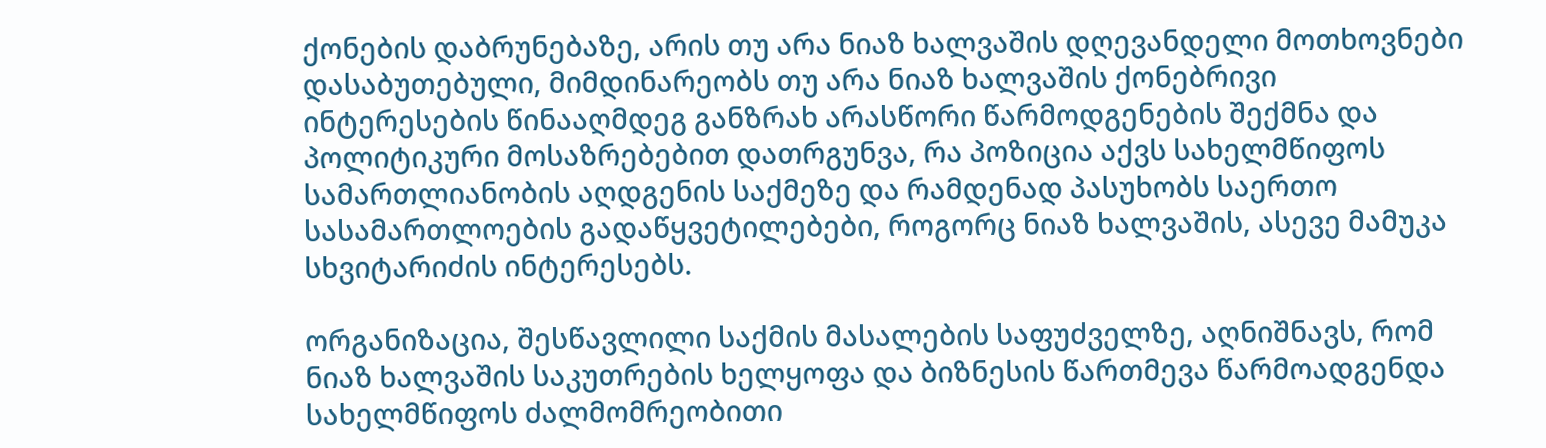ქონების დაბრუნებაზე, არის თუ არა ნიაზ ხალვაშის დღევანდელი მოთხოვნები დასაბუთებული, მიმდინარეობს თუ არა ნიაზ ხალვაშის ქონებრივი ინტერესების წინააღმდეგ განზრახ არასწორი წარმოდგენების შექმნა და პოლიტიკური მოსაზრებებით დათრგუნვა, რა პოზიცია აქვს სახელმწიფოს სამართლიანობის აღდგენის საქმეზე და რამდენად პასუხობს საერთო სასამართლოების გადაწყვეტილებები, როგორც ნიაზ ხალვაშის, ასევე მამუკა სხვიტარიძის ინტერესებს.

ორგანიზაცია, შესწავლილი საქმის მასალების საფუძველზე, აღნიშნავს, რომ ნიაზ ხალვაშის საკუთრების ხელყოფა და ბიზნესის წართმევა წარმოადგენდა სახელმწიფოს ძალმომრეობითი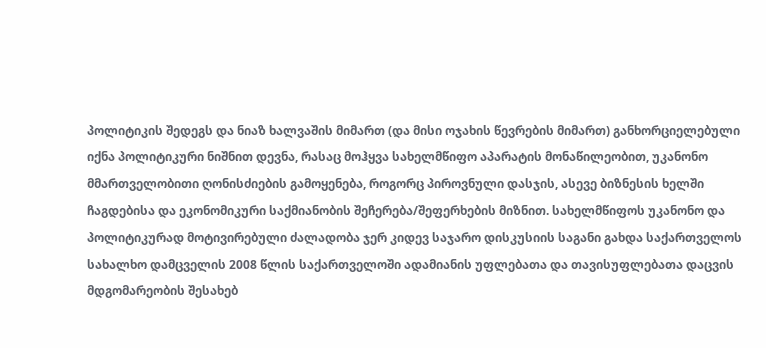პოლიტიკის შედეგს და ნიაზ ხალვაშის მიმართ (და მისი ოჯახის წევრების მიმართ) განხორციელებული იქნა პოლიტიკური ნიშნით დევნა, რასაც მოჰყვა სახელმწიფო აპარატის მონაწილეობით, უკანონო მმართველობითი ღონისძიების გამოყენება, როგორც პიროვნული დასჯის, ასევე ბიზნესის ხელში ჩაგდებისა და ეკონომიკური საქმიანობის შეჩერება/შეფერხების მიზნით. სახელმწიფოს უკანონო და პოლიტიკურად მოტივირებული ძალადობა ჯერ კიდევ საჯარო დისკუსიის საგანი გახდა საქართველოს სახალხო დამცველის 2008 წლის საქართველოში ადამიანის უფლებათა და თავისუფლებათა დაცვის მდგომარეობის შესახებ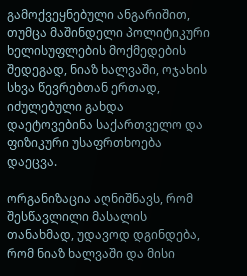გამოქვეყნებული ანგარიშით, თუმცა მაშინდელი პოლიტიკური ხელისუფლების მოქმედების შედეგად, ნიაზ ხალვაში, ოჯახის სხვა წევრებთან ერთად, იძულებული გახდა დაეტოვებინა საქართველო და ფიზიკური უსაფრთხოება დაეცვა.

ორგანიზაცია აღნიშნავს, რომ შესწავლილი მასალის თანახმად, უდავოდ დგინდება, რომ ნიაზ ხალვაში და მისი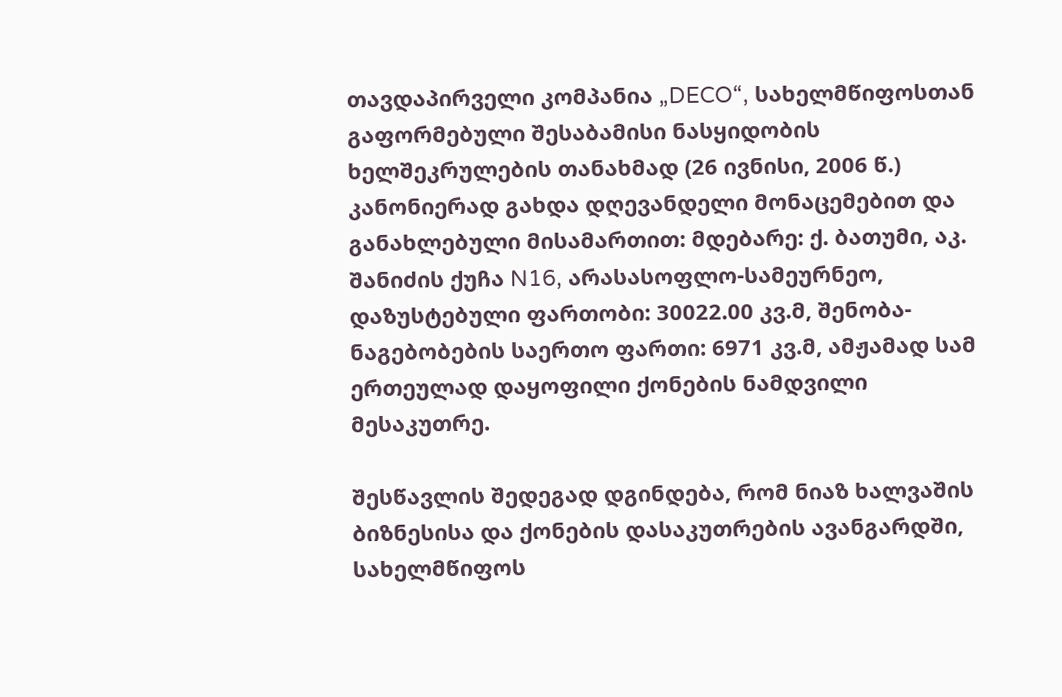თავდაპირველი კომპანია „DECO“, სახელმწიფოსთან გაფორმებული შესაბამისი ნასყიდობის ხელშეკრულების თანახმად (26 ივნისი, 2006 წ.) კანონიერად გახდა დღევანდელი მონაცემებით და განახლებული მისამართით: მდებარე: ქ. ბათუმი, აკ. შანიძის ქუჩა N16, არასასოფლო-სამეურნეო, დაზუსტებული ფართობი: 30022.00 კვ.მ, შენობა-ნაგებობების საერთო ფართი: 6971 კვ.მ, ამჟამად სამ ერთეულად დაყოფილი ქონების ნამდვილი მესაკუთრე.

შესწავლის შედეგად დგინდება, რომ ნიაზ ხალვაშის ბიზნესისა და ქონების დასაკუთრების ავანგარდში, სახელმწიფოს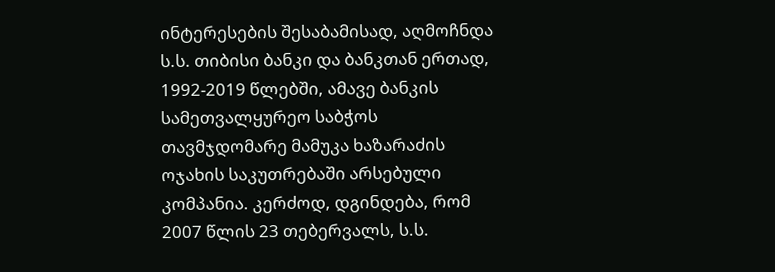ინტერესების შესაბამისად, აღმოჩნდა ს.ს. თიბისი ბანკი და ბანკთან ერთად, 1992-2019 წლებში, ამავე ბანკის სამეთვალყურეო საბჭოს თავმჯდომარე მამუკა ხაზარაძის ოჯახის საკუთრებაში არსებული კომპანია. კერძოდ, დგინდება, რომ 2007 წლის 23 თებერვალს, ს.ს.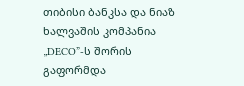თიბისი ბანკსა და ნიაზ ხალვაშის კომპანია „DECO”-ს შორის გაფორმდა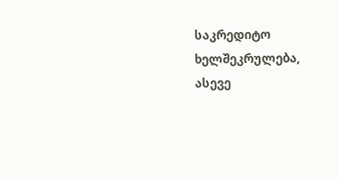საკრედიტო ხელშეკრულება, ასევე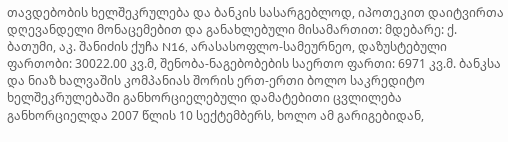თავდებობის ხელშეკრულება და ბანკის სასარგებლოდ, იპოთეკით დაიტვირთა დღევანდელი მონაცემებით და განახლებული მისამართით: მდებარე: ქ. ბათუმი, აკ. შანიძის ქუჩა N16, არასასოფლო-სამეურნეო, დაზუსტებული ფართობი: 30022.00 კვ.მ, შენობა-ნაგებობების საერთო ფართი: 6971 კვ.მ. ბანკსა და ნიაზ ხალვაშის კომპანიას შორის ერთ-ერთი ბოლო საკრედიტო ხელშეკრულებაში განხორციელებული დამატებითი ცვლილება განხორციელდა 2007 წლის 10 სექტემბერს, ხოლო ამ გარიგებიდან,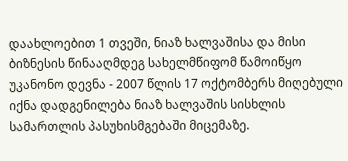დაახლოებით 1 თვეში, ნიაზ ხალვაშისა და მისი ბიზნესის წინააღმდეგ სახელმწიფომ წამოიწყო უკანონო დევნა - 2007 წლის 17 ოქტომბერს მიღებული იქნა დადგენილება ნიაზ ხალვაშის სისხლის სამართლის პასუხისმგებაში მიცემაზე.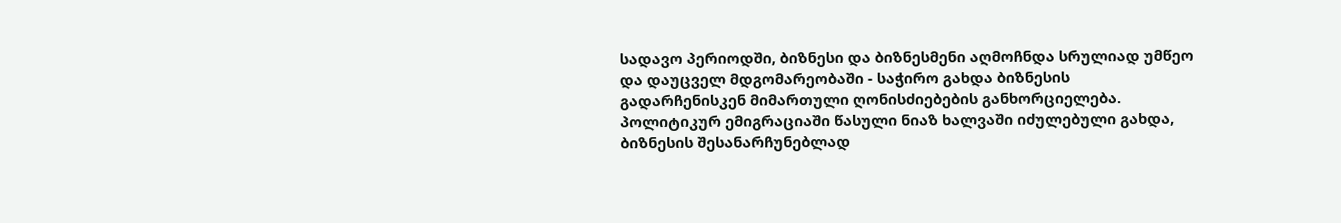სადავო პერიოდში, ბიზნესი და ბიზნესმენი აღმოჩნდა სრულიად უმწეო და დაუცველ მდგომარეობაში - საჭირო გახდა ბიზნესის გადარჩენისკენ მიმართული ღონისძიებების განხორციელება. პოლიტიკურ ემიგრაციაში წასული ნიაზ ხალვაში იძულებული გახდა, ბიზნესის შესანარჩუნებლად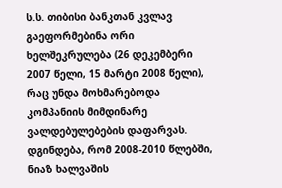ს.ს. თიბისი ბანკთან კვლავ გაეფორმებინა ორი ხელშეკრულება (26 დეკემბერი 2007 წელი, 15 მარტი 2008 წელი), რაც უნდა მოხმარებოდა კომპანიის მიმდინარე ვალდებულებების დაფარვას. დგინდება, რომ 2008-2010 წლებში, ნიაზ ხალვაშის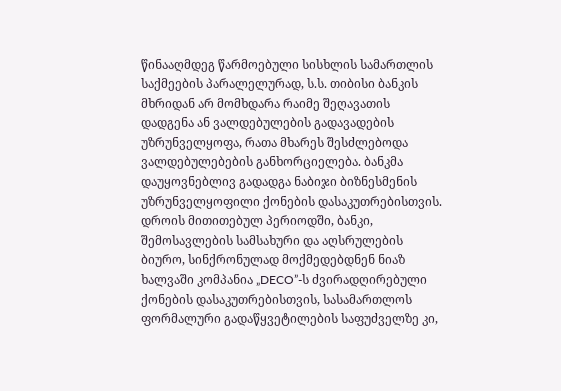წინააღმდეგ წარმოებული სისხლის სამართლის საქმეების პარალელურად, ს.ს. თიბისი ბანკის მხრიდან არ მომხდარა რაიმე შეღავათის დადგენა ან ვალდებულების გადავადების უზრუნველყოფა, რათა მხარეს შესძლებოდა ვალდებულებების განხორციელება. ბანკმა დაუყოვნებლივ გადადგა ნაბიჯი ბიზნესმენის უზრუნველყოფილი ქონების დასაკუთრებისთვის. დროის მითითებულ პერიოდში, ბანკი, შემოსავლების სამსახური და აღსრულების ბიურო, სინქრონულად მოქმედებდნენ ნიაზ ხალვაში კომპანია „DECO”-ს ძვირადღირებული ქონების დასაკუთრებისთვის, სასამართლოს ფორმალური გადაწყვეტილების საფუძველზე კი,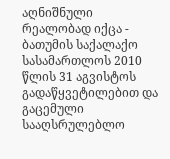აღნიშნული რეალობად იქცა - ბათუმის საქალაქო სასამართლოს 2010 წლის 31 აგვისტოს გადაწყვეტილებით და გაცემული სააღსრულებლო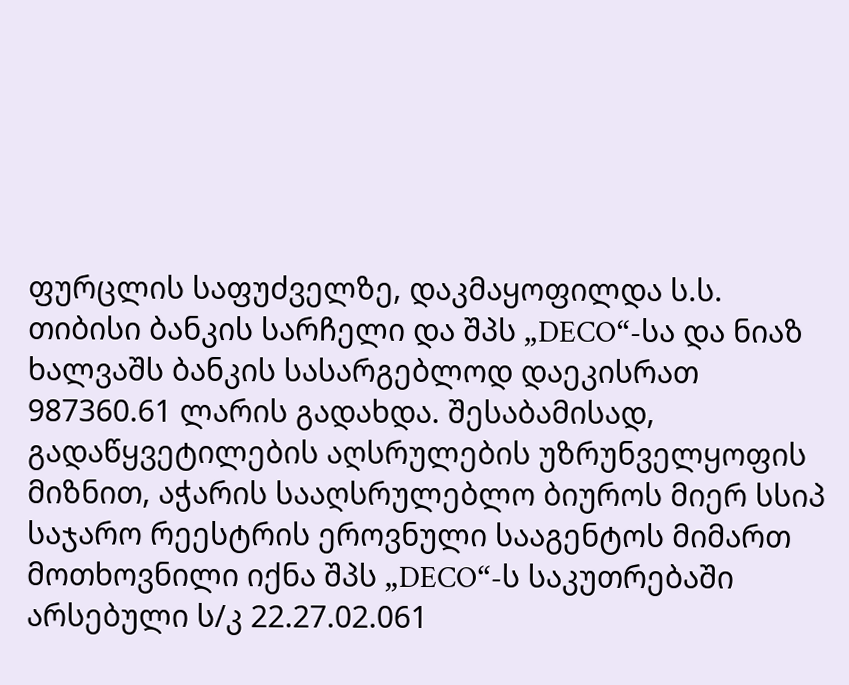ფურცლის საფუძველზე, დაკმაყოფილდა ს.ს. თიბისი ბანკის სარჩელი და შპს „DECO“-სა და ნიაზ ხალვაშს ბანკის სასარგებლოდ დაეკისრათ 987360.61 ლარის გადახდა. შესაბამისად, გადაწყვეტილების აღსრულების უზრუნველყოფის მიზნით, აჭარის სააღსრულებლო ბიუროს მიერ სსიპ საჯარო რეესტრის ეროვნული სააგენტოს მიმართ მოთხოვნილი იქნა შპს „DECO“-ს საკუთრებაში არსებული ს/კ 22.27.02.061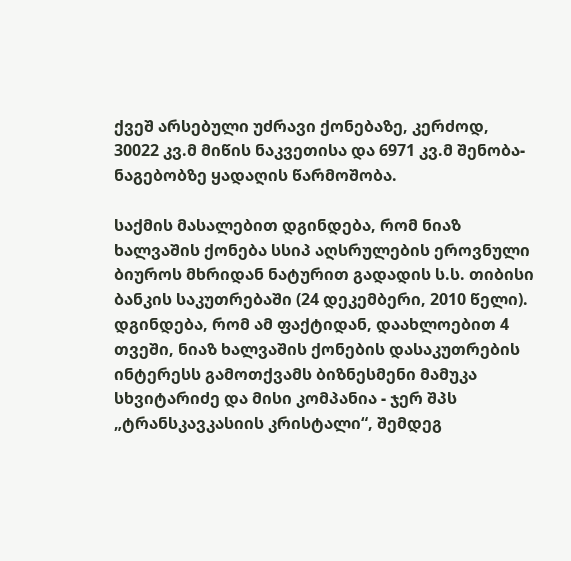ქვეშ არსებული უძრავი ქონებაზე, კერძოდ, 30022 კვ.მ მიწის ნაკვეთისა და 6971 კვ.მ შენობა-ნაგებობზე ყადაღის წარმოშობა.

საქმის მასალებით დგინდება, რომ ნიაზ ხალვაშის ქონება სსიპ აღსრულების ეროვნული ბიუროს მხრიდან ნატურით გადადის ს.ს. თიბისი ბანკის საკუთრებაში (24 დეკემბერი, 2010 წელი). დგინდება, რომ ამ ფაქტიდან, დაახლოებით 4 თვეში, ნიაზ ხალვაშის ქონების დასაკუთრების ინტერესს გამოთქვამს ბიზნესმენი მამუკა სხვიტარიძე და მისი კომპანია - ჯერ შპს „ტრანსკავკასიის კრისტალი“, შემდეგ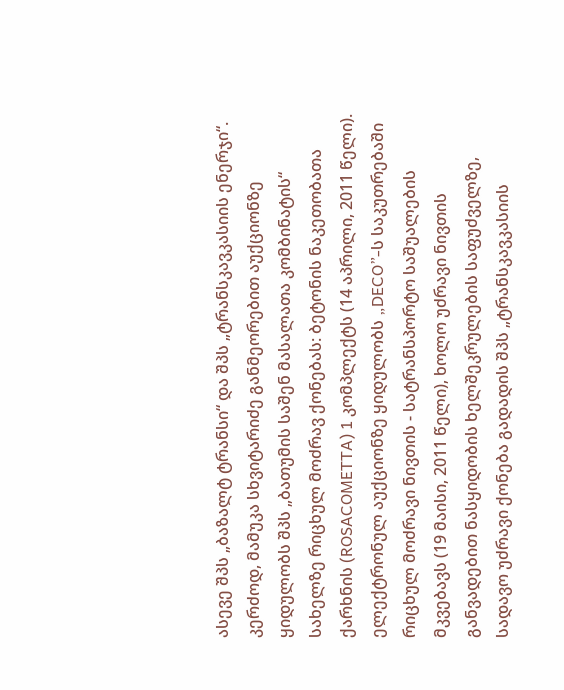ასევე შპს „ბაზალტ ტრანსი“ და შპს „ტრანსკავკასიის ენერჯი“. კერძოდ, მამუკა სხვიტარიძე განმეორებით აუქციონზე ყიდულობს შპს „ბათუმის საშენ მასალათა კომბინატის“ სახელზე რიცხულ მოძრავ ქონებას: ბეტონის ნაკეთობათა ქარხნის (ROSACOMETTA) 1 კომპლექტს (14 აპრილი, 2011 წელი). ელექტრონულ აუქციონზე ყიდულობს „DECO”-ს საკუთრებაში რიცხულ მოძრავი ნივთის - სატრანსპორტო საშუალების მკვებავს (19 მაისი, 2011 წელი), ხოლო უძრავი ნივთის განვადებით ნასყიდობის ხელშეკრულების საფუძველზე, სადავო უძრავი ქონება გადადის შპს „ტრანსკავკასიის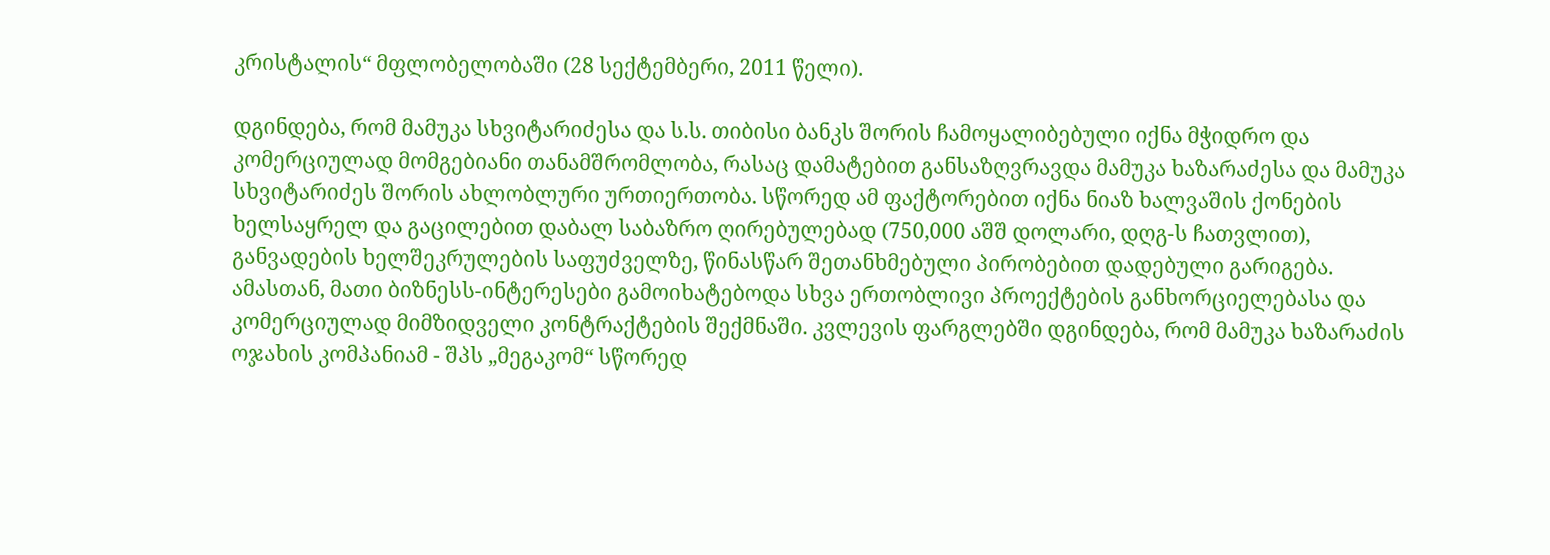კრისტალის“ მფლობელობაში (28 სექტემბერი, 2011 წელი).

დგინდება, რომ მამუკა სხვიტარიძესა და ს.ს. თიბისი ბანკს შორის ჩამოყალიბებული იქნა მჭიდრო და კომერციულად მომგებიანი თანამშრომლობა, რასაც დამატებით განსაზღვრავდა მამუკა ხაზარაძესა და მამუკა სხვიტარიძეს შორის ახლობლური ურთიერთობა. სწორედ ამ ფაქტორებით იქნა ნიაზ ხალვაშის ქონების ხელსაყრელ და გაცილებით დაბალ საბაზრო ღირებულებად (750,000 აშშ დოლარი, დღგ-ს ჩათვლით), განვადების ხელშეკრულების საფუძველზე, წინასწარ შეთანხმებული პირობებით დადებული გარიგება. ამასთან, მათი ბიზნესს-ინტერესები გამოიხატებოდა სხვა ერთობლივი პროექტების განხორციელებასა და კომერციულად მიმზიდველი კონტრაქტების შექმნაში. კვლევის ფარგლებში დგინდება, რომ მამუკა ხაზარაძის ოჯახის კომპანიამ - შპს „მეგაკომ“ სწორედ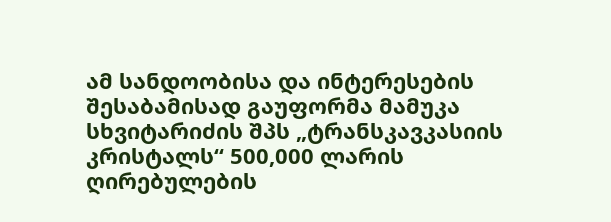ამ სანდოობისა და ინტერესების შესაბამისად გაუფორმა მამუკა სხვიტარიძის შპს „ტრანსკავკასიის კრისტალს“ 500,000 ლარის ღირებულების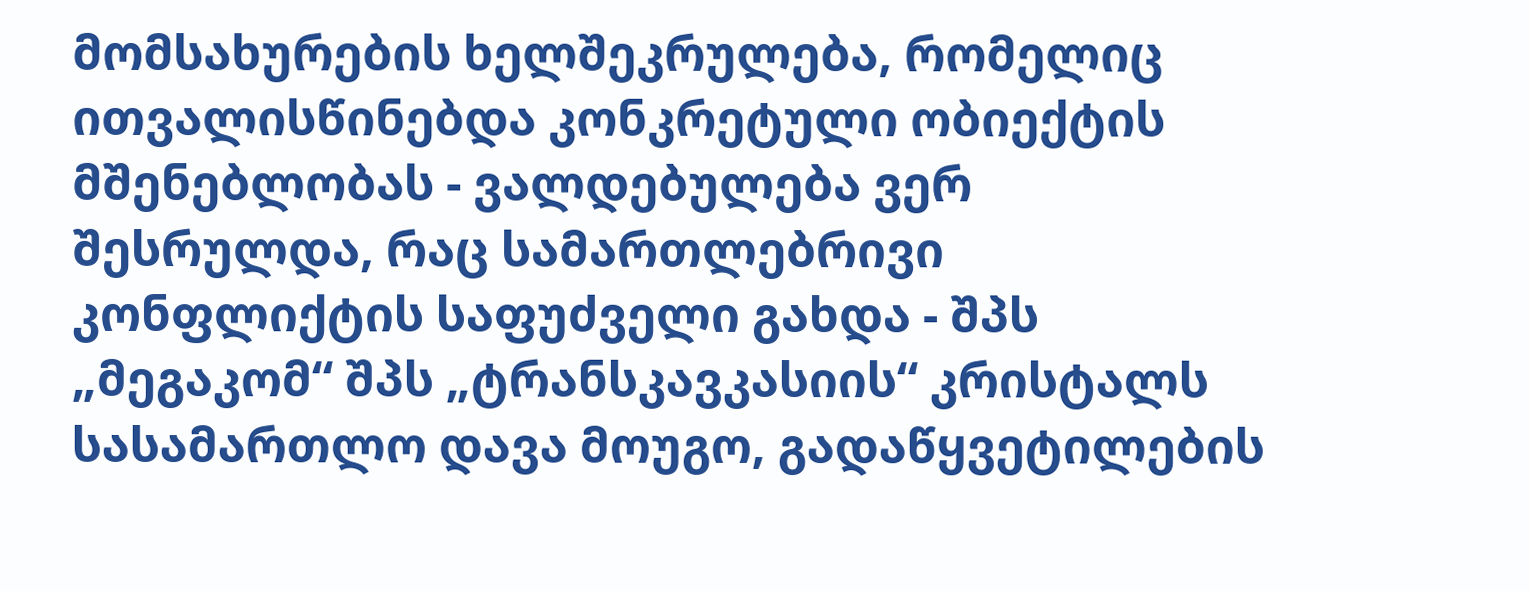მომსახურების ხელშეკრულება, რომელიც ითვალისწინებდა კონკრეტული ობიექტის მშენებლობას - ვალდებულება ვერ შესრულდა, რაც სამართლებრივი კონფლიქტის საფუძველი გახდა - შპს „მეგაკომ“ შპს „ტრანსკავკასიის“ კრისტალს სასამართლო დავა მოუგო, გადაწყვეტილების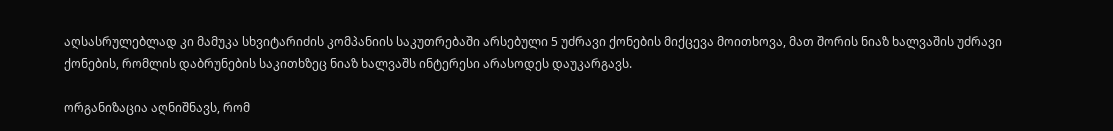აღსასრულებლად კი მამუკა სხვიტარიძის კომპანიის საკუთრებაში არსებული 5 უძრავი ქონების მიქცევა მოითხოვა, მათ შორის ნიაზ ხალვაშის უძრავი ქონების, რომლის დაბრუნების საკითხზეც ნიაზ ხალვაშს ინტერესი არასოდეს დაუკარგავს.

ორგანიზაცია აღნიშნავს, რომ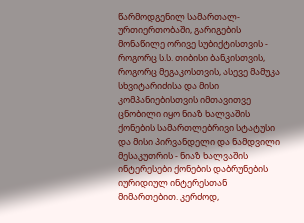წარმოდგენილ სამართალ-ურთიერთობაში, გარიგების მონაწილე ორივე სუბიქტისთვის - როგორც ს.ს. თიბისი ბანკისთვის, როგორც მეგაკოსთვის, ასევე მამუკა სხვიტარიძისა და მისი კომპანიებისთვის იმთავითვე ცნობილი იყო ნიაზ ხალვაშის ქონების სამართლებრივი სტატუსი და მისი პირვანდელი და ნამდვილი მესაკუთრის - ნიაზ ხალვაშის ინტერესები ქონების დაბრუნების იურიდიულ ინტერესთან მიმართებით. კერძოდ,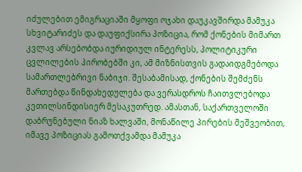იძულებით ემიგრაციაში მყოფი ოჯახი დაუკავშირდა მამუკა სხვიტარიძეს და დაუფიქსირა პოზიცია, რომ ქონების მიმართ კვლავ არსებობდა იურიდიულ ინტერესს, პოლიტიკური ცვლილების პირობებში კი, ამ მიზნისთვის გადაიდგმებოდა სამართლებრივი ნაბიჯი. შესაბამისად, ქონების შემძენს მართებდა წინდახედულება და ვერასდროს ჩაითვლებოდა კეთილსინდისიერ მესაკუთრედ. ამასთან, საქართველოში დაბრუნებული ნიაზ ხალვაში, მონაწილე პირების მეშვეობით, იმავე პოზიციას გამოთქვამდა მამუკა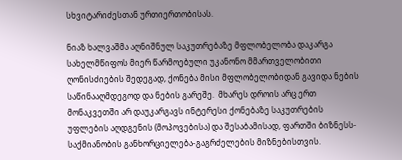სხვიტარიძესთან ურთიერთობისას.

ნიაზ ხალვაშმა აღნიშნულ საკუთრებაზე მფლობელობა დაკარგა სახელმწიფოს მიერ წარმოებული უკანონო მმართველობითი ღონისძიების შედეგად, ქონება მისი მფლობელობიდან გავიდა ნების საწინააღმდეგოდ და ნების გარეშე.  მხარეს დროის არც ერთ მონაკვეთში არ დაუკარგავს ინტერესი ქონებაზე საკუთრების უფლების აღდგენის (მოპოვებისა) და შესაბამისად, ფართში ბიზნესს-საქმიანობის განხორციელება-გაგრძელების მიზნებისთვის.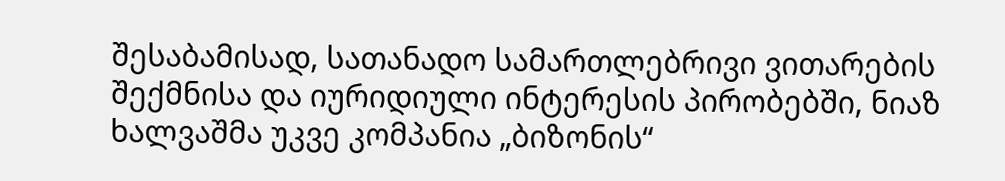შესაბამისად, სათანადო სამართლებრივი ვითარების შექმნისა და იურიდიული ინტერესის პირობებში, ნიაზ ხალვაშმა უკვე კომპანია „ბიზონის“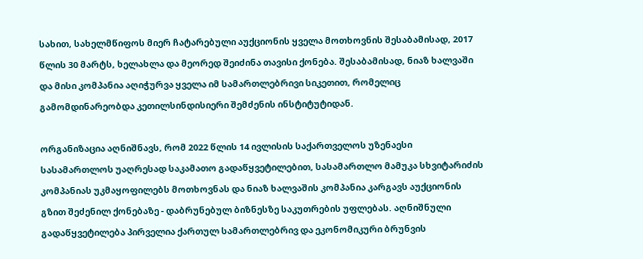სახით, სახელმწიფოს მიერ ჩატარებული აუქციონის ყველა მოთხოვნის შესაბამისად, 2017 წლის 30 მარტს, ხელახლა და მეორედ შეიძინა თავისი ქონება. შესაბამისად, ნიაზ ხალვაში და მისი კომპანია აღიჭურვა ყველა იმ სამართლებრივი სიკეთით, რომელიც გამომდინარეობდა კეთილსინდისიერი შემძენის ინსტიტუტიდან.

ორგანიზაცია აღნიშნავს, რომ 2022 წლის 14 ივლისის საქართველოს უზენაესი სასამართლოს უაღრესად საკამათო გადაწყვეტილებით, სასამართლო მამუკა სხვიტარიძის კომპანიას უკმაყოფილებს მოთხოვნას და ნიაზ ხალვაშის კომპანია კარგავს აუქციონის გზით შეძენილ ქონებაზე - დაბრუნებულ ბიზნესზე საკუთრების უფლებას. აღნიშნული გადაწყვეტილება პირველია ქართულ სამართლებრივ და ეკონომიკური ბრუნვის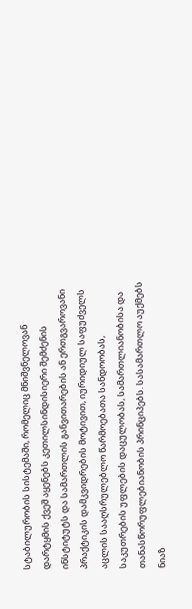სტაბილურობის სისტემაში, რომელიც მნიშვნელოვან დარტყმის ქვეშ აყენებს კეთილსინდისიერი შემძენის ინსტიტუტს და სამართლის განვითარების ან ერთგვაროვანი პრაქტიკის დამკვიდრების მოტივით, იურიდიულ საფუძველს აცლის სააღსრულებლო წარმოებათა სანდოობას, საკუთრების უფლების დაცულობას, სამართლიანობისა და თანასწორუფლებიანობის პრინციპებს. სასამართლო აუქმებს ნიაზ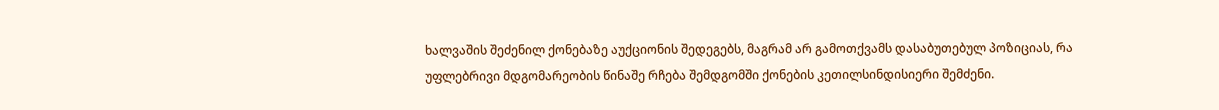ხალვაშის შეძენილ ქონებაზე აუქციონის შედეგებს, მაგრამ არ გამოთქვამს დასაბუთებულ პოზიციას, რა უფლებრივი მდგომარეობის წინაშე რჩება შემდგომში ქონების კეთილსინდისიერი შემძენი.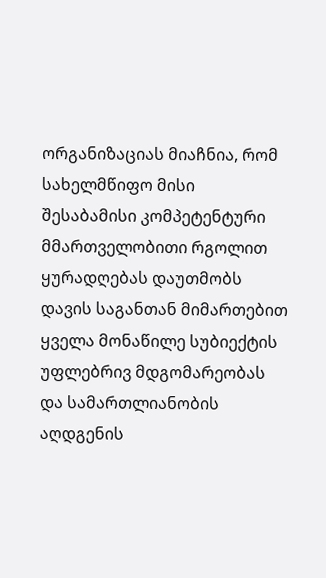ორგანიზაციას მიაჩნია, რომ სახელმწიფო მისი შესაბამისი კომპეტენტური მმართველობითი რგოლით ყურადღებას დაუთმობს დავის საგანთან მიმართებით ყველა მონაწილე სუბიექტის უფლებრივ მდგომარეობას და სამართლიანობის აღდგენის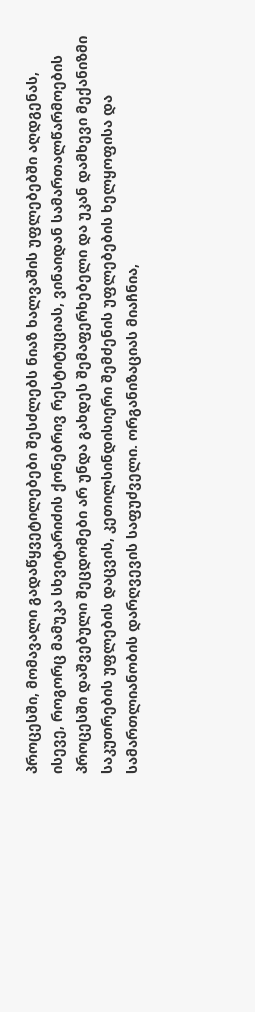პროცესში, მომავალი გადაწყვეტილებები შესძლებს ნიაზ ხალვაშის უფლებებში აღდგენას, ისევე, როგორც მამუკა სხვიტარიძის ქონებრივ რესტიტუციას, ვინაიდან სამართალწარმოების პროცესში დაშვებული შეცდომები არ უნდა გახდეს შემაფერხებელი და უკან დამხევი მექანიზმი საკუთრების უფლების დაცვის, კეთილსინდისიერი შემძენის უფლებების ხელყოფისა და სამართლიანობის დარღვევის საფუძველი. ორგანიზაციას მიაჩნია,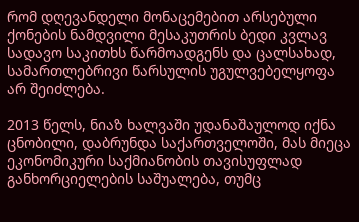რომ დღევანდელი მონაცემებით არსებული ქონების ნამდვილი მესაკუთრის ბედი კვლავ სადავო საკითხს წარმოადგენს და ცალსახად, სამართლებრივი წარსულის უგულვებელყოფა არ შეიძლება.

2013 წელს, ნიაზ ხალვაში უდანაშაულოდ იქნა ცნობილი, დაბრუნდა საქართველოში, მას მიეცა ეკონომიკური საქმიანობის თავისუფლად განხორციელების საშუალება, თუმც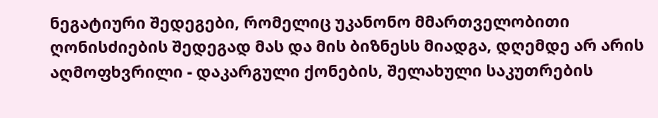ნეგატიური შედეგები, რომელიც უკანონო მმართველობითი ღონისძიების შედეგად მას და მის ბიზნესს მიადგა, დღემდე არ არის აღმოფხვრილი - დაკარგული ქონების, შელახული საკუთრების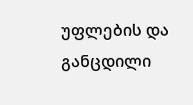უფლების და განცდილი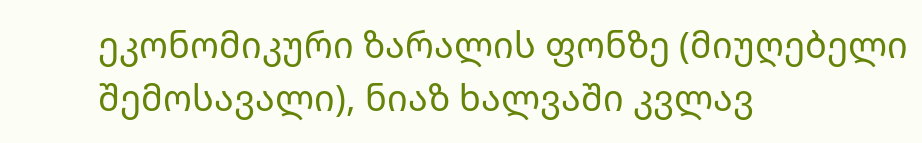ეკონომიკური ზარალის ფონზე (მიუღებელი შემოსავალი), ნიაზ ხალვაში კვლავ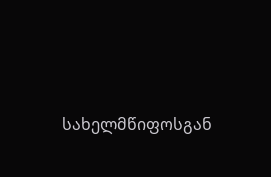სახელმწიფოსგან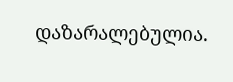დაზარალებულია.